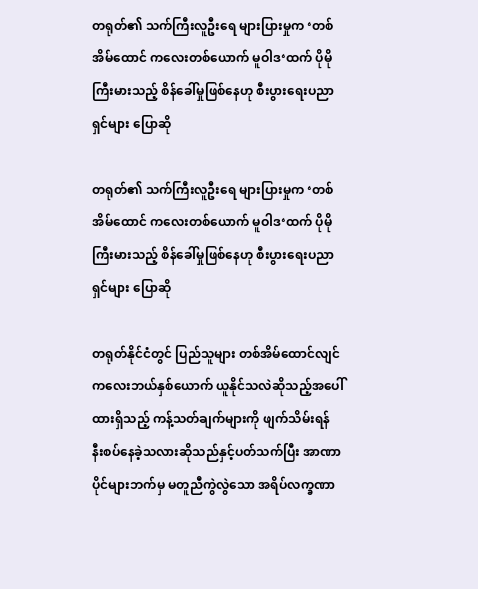တရုတ်၏ သက်ကြီးလူဦးရေ များပြားမှုက ‘တစ်အိမ်ထောင် ကလေးတစ်ယောက် မူဝါဒ‘ထက် ပိုမိုကြီးမားသည့် စိန်ခေါ်မှုဖြစ်နေဟု စီးပွားရေးပညာရှင်များ ပြောဆို

တရုတ်၏ သက်ကြီးလူဦးရေ များပြားမှုက ‘တစ်အိမ်ထောင် ကလေးတစ်ယောက် မူဝါဒ‘ထက် ပိုမိုကြီးမားသည့် စိန်ခေါ်မှုဖြစ်နေဟု စီးပွားရေးပညာရှင်များ ပြောဆို

တရုတ်နိုင်ငံတွင် ပြည်သူများ တစ်အိမ်ထောင်လျင် ကလေးဘယ်နှစ်ယောက် ယူနိုင်သလဲဆိုသည့်အပေါ် ထားရှိသည့် ကန့်သတ်ချက်များကို ဖျက်သိမ်းရန် နီးစပ်နေခဲ့သလားဆိုသည်နှင့်ပတ်သက်ပြီး အာဏာပိုင်များဘက်မှ မတူညီကွဲလွဲသော အရိပ်လက္ခဏာ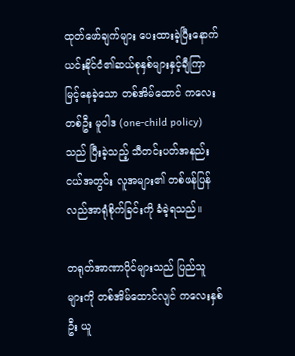ထုတ်ဖော်ချက်များ ပေးထားခဲ့ပြီးနောက် ယင်းနိုင်ငံ၏ဆယ်စုနှစ်များနှင့်ချီကြာမြင့်နေခဲ့သော တစ်အိမ်ထောင် ကလေးတစ်ဦး မူဝါဒ (one-child policy) သည် ပြီးခဲ့သည့် သီတင်းပတ်အနည်းငယ်အတွင်း လူအများ၏ တစ်ဖန်ပြန်လည်အာရုံစိုက်ခြင်းကို ခံခဲ့ရသည်။

တရုတ်အာဏာပိုင်များသည် ပြည်သူများကို တစ်အိမ်ထောင်လျင် ကလေးနှစ်ဦး ယူ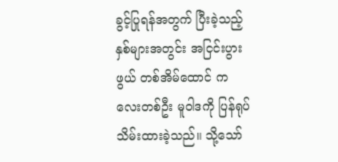ခွင့်ပြုရန်အတွက် ပြီးခဲ့သည့်နှစ်များအတွင်း အငြင်းပွားဖွယ် တစ်အိမ်ထောင် ကလေးတစ်ဦး မူဝါဒကို ပြန်ရုပ်သိမ်းထားခဲ့သည်။ သို့သော်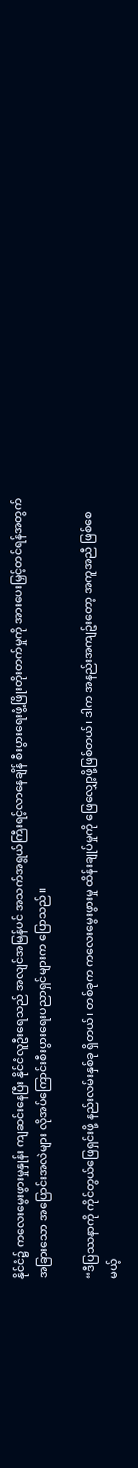နိုင်ငံ၌ ကလေးမွေးဖွားမှုနှုန်း ကျဆင်းနေပြီး နိုင်ငံလူဦးရေသည် အလျင်အမြန်ပင် အသက်အရွယ်ကြီးရင့်လာနေချိန် စီးပွားရေးဖွံ့ဖြိုးတိုးတက်မှုကို အားပေးမြှင့်တင်ရန်အတွက် အခြားသော အပြောင်းအလဲများ လိုအပ်ကြောင်းစီးပွားရေးပညာရှင်များက ပြောသည်။

“ဒီပြဿနာကို ကိုင်တွယ်ဖြေရှင်းဖို့ နည်းလမ်းနှစ်ခု ရှိတယ်၊ တစ်ခုက ကလေးမွေးဖွားမှု ထိန်းချုပ်မှုကို ဖြေလျှော့ဖို့ဖြစ်တယ်၊ ဒါက အနည်းအကျဥ်းတော့ အကူအညီ ဖြစ်စေမယ့်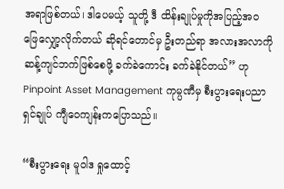အရာဖြစ်တယ်၊ ဒါပေမယ့် သူတို့ ဒီ ထိန်းချုပ်မှုကိုအပြည့်အ၀ ဖြေလျှော့လိုက်တယ် ဆိုရင်တောင်မှ ဦးတည်ရာ အလားအလာကို ဆန့်ကျင်ဘက်ဖြစ်စေဖို့ ခက်ခဲကောင်း ခက်ခဲနိုင်တယ်” ဟု Pinpoint Asset Management ကုမ္ပဏီမှ စီးပွားရေးပညာရှင်ချုပ် ကျီ‌ဝေကျန်းကပြောသည်။

“စီးပွားရေး မူဝါဒ ရှုထောင့်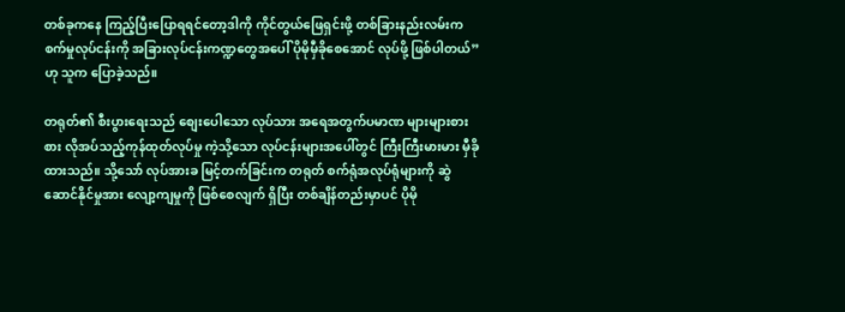တစ်ခုကနေ ကြည့်ပြီးပြောရရင်တော့ဒါကို ကိုင်တွယ်ဖြေရှင်းဖို့ တစ်ခြားနည်းလမ်းက စက်မှုလုပ်ငန်းကို အခြားလုပ်ငန်းကဏ္ဍတွေအပေါ် ပိုမိုမှီခိုစေအောင် လုပ်ဖို့ ဖြစ်ပါတယ်” ဟု သူက ပြောခဲ့သည်။

တရုတ်၏ စီးပွားရေးသည် စျေးပေါသော လုပ်သား အရေအတွက်ပမာဏ များများစားစား လိုအပ်သည့်ကုန်ထုတ်လုပ်မှု ကဲ့သို့သော လုပ်ငန်းများအပေါ်တွင် ကြီးကြီးမားမား မှီခိုထားသည်။ သို့သော် လုပ်အားခ မြင့်တက်ခြင်းက တရုတ် စက်ရုံအလုပ်ရုံများကို ဆွဲဆောင်နိုင်မှုအား လျော့ကျမှုကို ဖြစ်စေလျက် ရှိပြီး တစ်ချိန်တည်းမှာပင် ပိုမို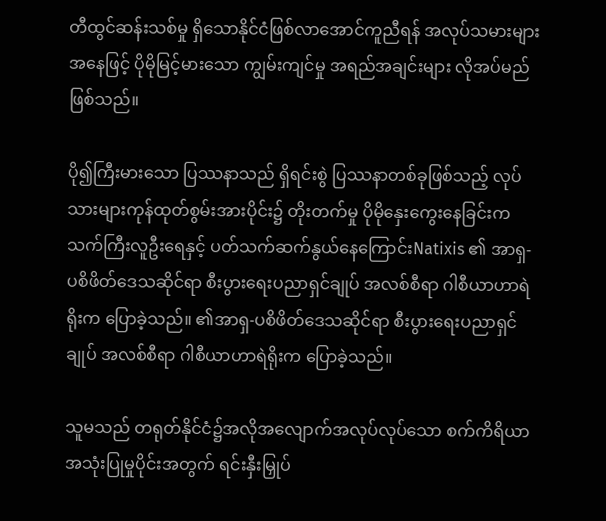တီထွင်ဆန်းသစ်မှု ရှိသောနိုင်ငံဖြစ်လာအောင်ကူညီရန် အလုပ်သမားများအနေဖြင့် ပိုမိုမြင့်မားသော ကျွမ်းကျင်မှု အရည်အချင်းများ လိုအပ်မည်ဖြစ်သည်။

ပို၍ကြီးမားသော ပြဿနာသည် ရှိရင်းစွဲ ပြဿနာတစ်ခုဖြစ်သည့် လုပ်သားများကုန်ထုတ်စွမ်းအားပိုင်း၌ တိုးတက်မှု ပိုမိုနှေးကွေးနေခြင်းက သက်ကြီးလူဦးရေနှင့် ပတ်သက်ဆက်နွယ်နေကြောင်းNatixis ၏ အာရှ-ပစိဖိတ်ဒေသဆိုင်ရာ စီးပွားရေးပညာရှင်ချုပ် အလစ်စီရာ ဂါစီယာဟာရဲရိုးက ပြောခဲ့သည်။ ၏အာရှ-ပစိဖိတ်ဒေသဆိုင်ရာ စီးပွားရေးပညာရှင်ချုပ် အလစ်စီရာ ဂါစီယာဟာရဲရိုးက ပြောခဲ့သည်။

သူမသည် တရုတ်နိုင်ငံ၌အလိုအလျောက်အလုပ်လုပ်သော စက်ကိရိယာ အသုံးပြုမှုပိုင်းအတွက် ရင်းနှီးမြှုပ်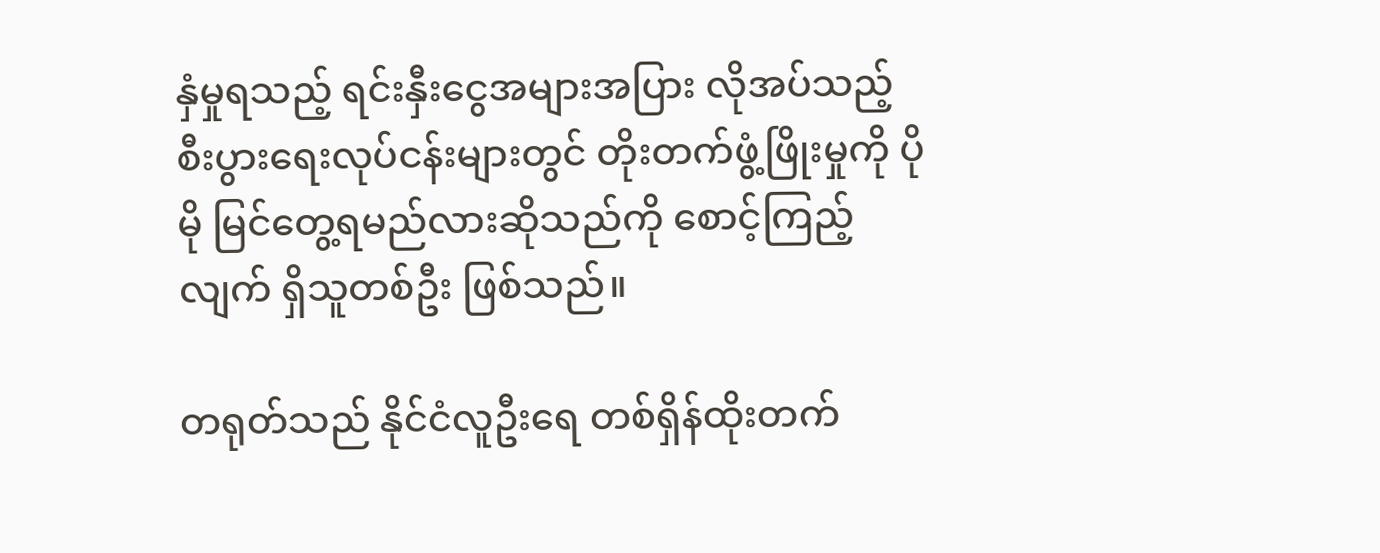နှံမှုရသည့် ရင်းနှီးငွေအများအပြား လိုအပ်သည့် စီးပွားရေးလုပ်ငန်းများတွင် တိုးတက်ဖွံ့ဖြိုးမှုကို ပိုမို မြင်တွေ့ရမည်လားဆိုသည်ကို စောင့်ကြည့်လျက် ရှိသူတစ်ဦး ဖြစ်သည်။

တရုတ်သည် နိုင်ငံလူဦးရေ တစ်ရှိန်ထိုးတက်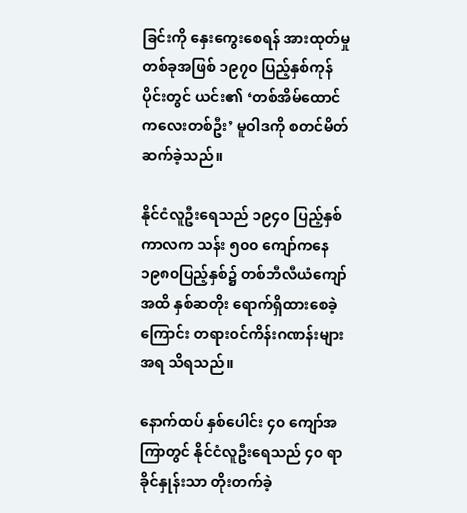ခြင်းကို နှေးကွေးစေရန် အားထုတ်မှုတစ်ခုအဖြစ် ၁၉၇၀ ပြည့်နှစ်ကုန်ပိုင်းတွင် ယင်း၏ ‘တစ်အိမ်ထောင် ကလေးတစ်ဦး’ မူဝါဒကို စတင်မိတ်ဆက်ခဲ့သည်။

နိုင်ငံလူဦးရေသည် ၁၉၄၀ ပြည့်နှစ်ကာလက သန်း ၅၀၀ ကျော်ကနေ ၁၉၈၀ပြည့်နှစ်၌ တစ်ဘီလီယံကျော်အထိ နှစ်ဆတိုး ရောက်ရှိထားစေခဲ့ကြောင်း တရား၀င်ကိန်းဂဏန်းများအရ သိရသည်။

နောက်ထပ် နှစ်ပေါင်း ၄၀ ကျော်အကြာတွင် နိုင်ငံလူဦးရေသည် ၄၀ ရာခိုင်နှုန်းသာ တိုးတက်ခဲ့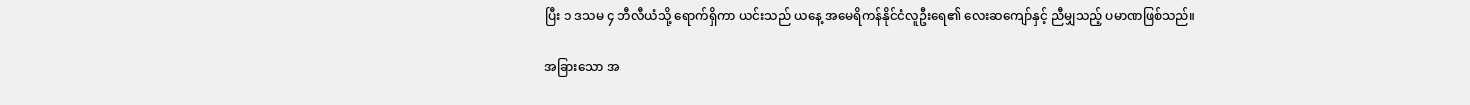ပြီး ၁ ဒသမ ၄ ဘီလီယံသို့ ရောက်ရှိကာ ယင်းသည် ယနေ့ အမေရိကန်နိုင်ငံလူဦးရေ၏ လေးဆကျော်နှင့် ညီမျှသည့် ပမာဏဖြစ်သည်။

အခြားသော အ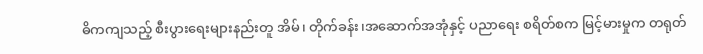ဓိကကျသည့် စီးပွားရေးများနည်းတူ အိမ်၊ တိုက်ခန်း၊အဆောက်အအုံနှင့် ပညာရေး စရိတ်စက မြင့်မားမှုက တရုတ်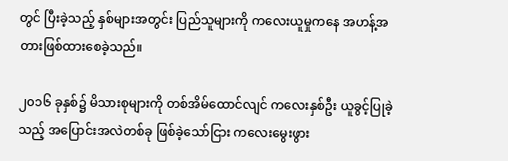တွင် ပြီးခဲ့သည့် နှစ်များအတွင်း ပြည်သူများကို ကလေးယူမှုကနေ အဟန့်အတားဖြစ်ထားစေခဲ့သည်။

၂၀၁၆ ခုနှစ်၌ မိသားစုများကို တစ်အိမ်ထောင်လျင် ကလေးနှစ်ဦး ယူခွင့်ပြုခဲ့သည့် အပြောင်းအလဲတစ်ခု ဖြစ်ခဲ့သော်ငြား ကလေးမွေးဖွား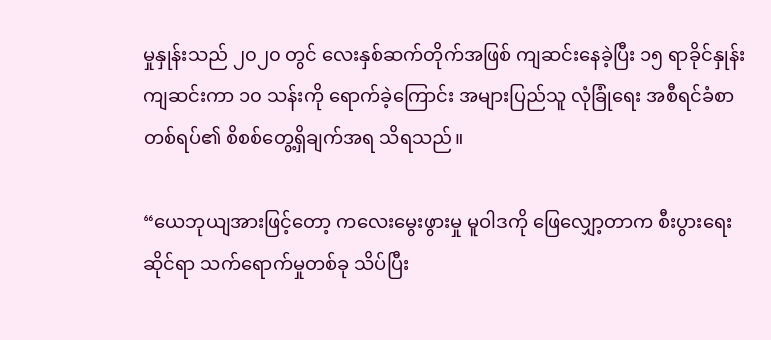မှုနှုန်းသည် ၂၀၂၀ တွင် လေးနှစ်ဆက်တိုက်အဖြစ် ကျဆင်းနေခဲ့ပြီး ၁၅ ရာခိုင်နှုန်းကျဆင်းကာ ၁၀ သန်းကို ရောက်ခဲ့ကြောင်း အများပြည်သူ လုံခြုံရေး အစီရင်ခံစာတစ်ရပ်၏ စိစစ်တွေ့ရှိချက်အရ သိရသည်။

“ယေဘုယျအားဖြင့်တော့ ကလေးမွေးဖွားမှု မူဝါဒကို ဖြေလျှော့တာက စီးပွားရေးဆိုင်ရာ သက်ရောက်မှုတစ်ခု သိပ်ပြီး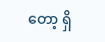တော့ ရှိ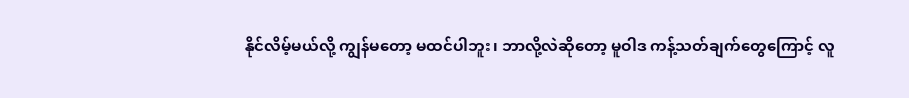နိုင်လိမ့်မယ်လို့ ကျွန်မတော့ မထင်ပါဘူး၊ ဘာလို့လဲဆိုတော့ မူဝါဒ ကန့်သတ်ချက်တွေကြောင့် လူ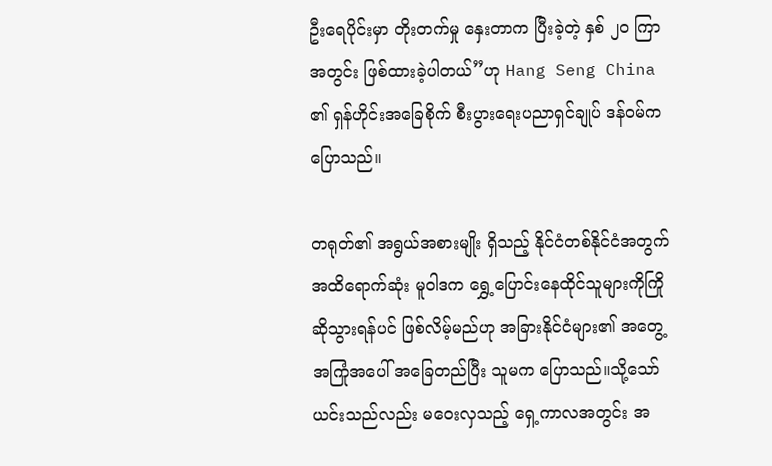ဦးရေပိုင်းမှာ တိုးတက်မှု နှေးတာက ပြီးခဲ့တဲ့ နှစ် ၂၀ ကြာအတွင်း ဖြစ်ထားခဲ့ပါတယ်”ဟု Hang Seng China ၏ ရှန်ဟိုင်းအခြေစိုက် စီးပွားရေးပညာရှင်ချုပ် ဒန်၀မ်က ပြောသည်။

တရုတ်၏ အရွယ်အစားမျိုး ရှိသည့် နိုင်ငံတစ်နိုင်ငံအတွက် အထိရောက်ဆုံး မူဝါဒက ရွှေ့ပြောင်းနေထိုင်သူများကိုကြိုဆိုသွားရန်ပင် ဖြစ်လိမ့်မည်ဟု အခြားနိုင်ငံများ၏ အတွေ့အကြုံအပေါ် အခြေတည်ပြီး သူမက ပြောသည်။သို့သော် ယင်းသည်လည်း မဝေးလှသည့် ရှေ့ကာလအတွင်း အ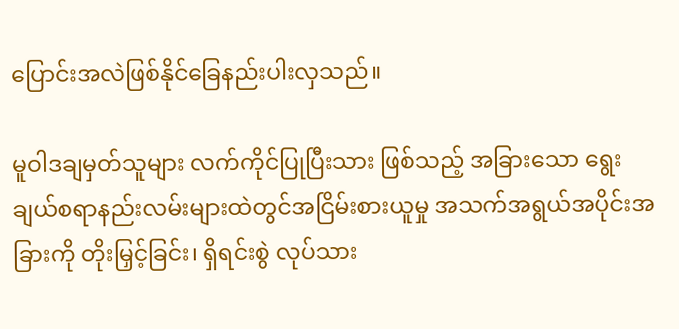ပြောင်းအလဲဖြစ်နိုင်ခြေနည်းပါးလှသည်။

မူဝါဒချမှတ်သူများ လက်ကိုင်ပြုပြီးသား ဖြစ်သည့် အခြားသော ရွေးချယ်စရာနည်းလမ်းများထဲတွင်အငြိမ်းစားယူမှု အသက်အရွယ်အပိုင်းအခြားကို တိုးမြှင့်ခြင်း၊ ရှိရင်းစွဲ လုပ်သား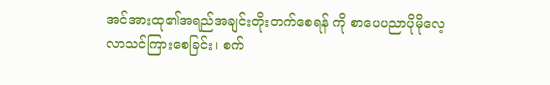အင်အားထု၏အရည်အချင်းတိုးတက်စေရန် ကို စာပေပညာပိုမိုလေ့လာသင်ကြားစေခြင်း၊ စက်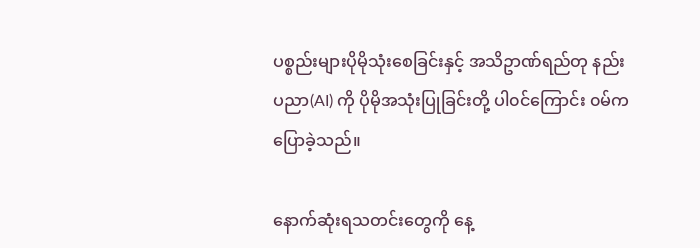ပစ္စည်းများပိုမိုသုံးစေခြင်းနှင့် အသိဥာဏ်ရည်တု နည်းပညာ(AI) ကို ပိုမိုအသုံးပြုခြင်းတို့ ပါ၀င်ကြောင်း ၀မ်က ပြောခဲ့သည်။

နောက်ဆုံးရသတင်းတွေကို နေ့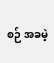စဉ် အခမဲ့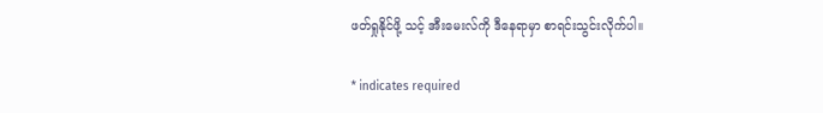ဖတ်ရှုနိုင်ဖို့ သင့် အီးမေးလ်ကို ဒီနေရာမှာ စာရင်းသွင်းလိုက်ပါ။

* indicates required